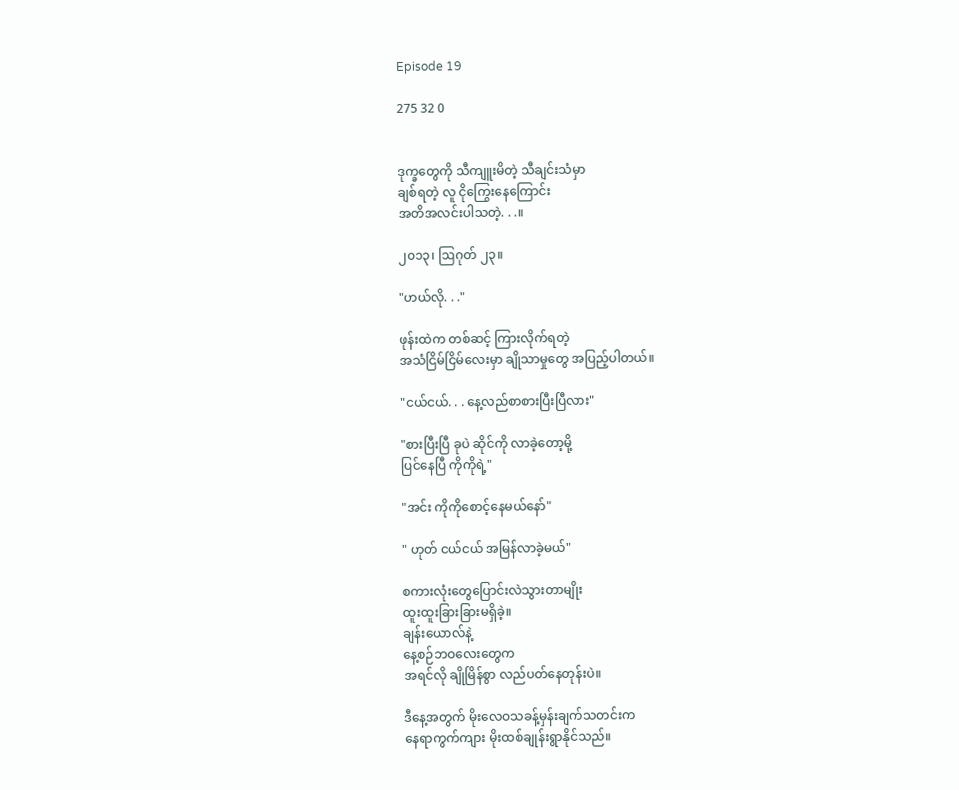Episode 19

275 32 0


ဒုက္ခတွေကို သီကျူးမိတဲ့ သီချင်းသံမှာ
ချစ်ရတဲ့ လူ ငိုကြွေးနေကြောင်း
အတိအလင်းပါသတဲ့. . .။

၂၀၁၃၊ ဩဂုတ် ၂၃။

"ဟယ်လို. . ."

ဖုန်းထဲက တစ်ဆင့် ကြားလိုက်ရတဲ့
အသံငြိမ်ငြိမ်လေးမှာ ချိုသာမှုတွေ အပြည့်ပါတယ်။

"ငယ်ငယ်. . . နေ့လည်စာစားပြီးပြီလား"

"စားပြီးပြီ ခုပဲ ဆိုင်ကို လာခဲ့တော့မို့
ပြင်နေပြီ ကိုကိုရဲ့"

"အင်း ကိုကိုစောင့်နေမယ်နော်"

" ဟုတ် ငယ်ငယ် အမြန်လာခဲ့မယ်"

စကားလုံးတွေပြောင်းလဲသွားတာမျိုး
ထူးထူးခြားခြားမရှိခဲ့။
ချန်းယောလ်နဲ့
နေ့စဉ်ဘဝလေးတွေက
အရင်လို ချိုမြိန်စွာ လည်ပတ်နေတုန်းပဲ။

ဒီနေ့အတွက် မိုးလေဝသခန့်မှန်းချက်သတင်းက
နေရာကွက်ကျား မိုးထစ်ချုန်းရွာနိုင်သည်။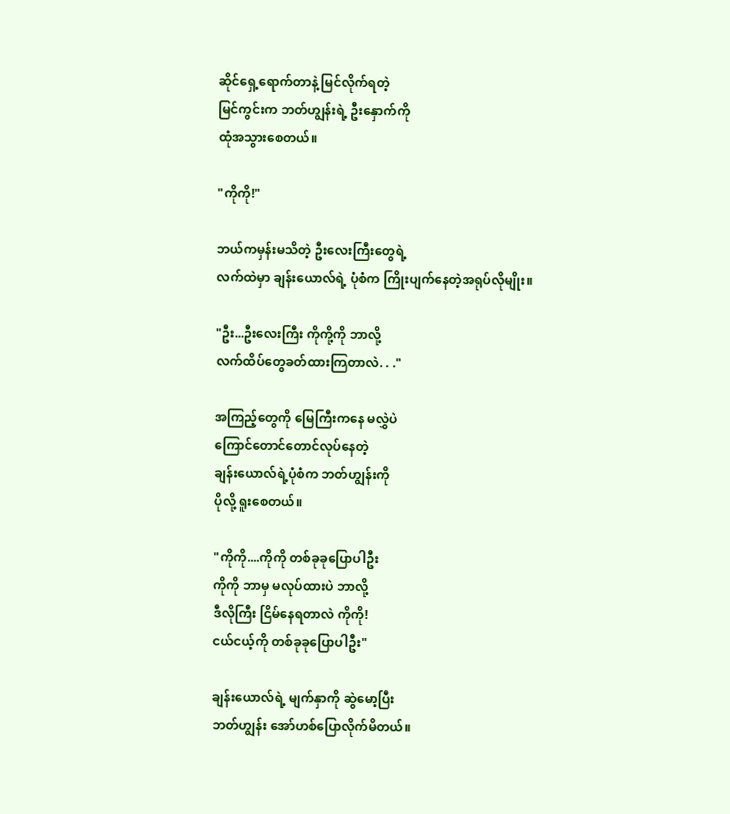ဆိုင်ရှေ့ရောက်တာနဲ့ မြင်လိုက်ရတဲ့
မြင်ကွင်းက ဘတ်ဟျွန်းရဲ့ ဦးနှောက်ကို
ထုံအသွားစေတယ်။

"ကိုကို!"

ဘယ်ကမှန်းမသိတဲ့ ဦးလေးကြီးတွေရဲ့
လက်ထဲမှာ ချန်းယောလ်ရဲ့ ပုံစံက ကြိုးပျက်နေတဲ့အရုပ်လိုမျိုး။

"ဦး...ဦးလေးကြီး ကိုကို့ကို ဘာလို့
လက်ထိပ်တွေခတ်ထားကြတာလဲ. . ."

အကြည့်တွေကို မြေကြီးကနေ မလွှဲပဲ
ကြောင်တောင်တောင်လုပ်နေတဲ့
ချန်းယောလ်ရဲ့ပုံစံက ဘတ်ဟျွန်းကို
ပိုလို့ ရူးစေတယ်။

"ကိုကို....ကိုကို တစ်ခုခုပြောပါဦး
ကိုကို ဘာမှ မလုပ်ထားပဲ ဘာလို့
ဒီလိုကြီး ငြိမ်နေရတာလဲ ကိုကို!
ငယ်ငယ့်ကို တစ်ခုခုပြောပါဦး"

ချန်းယောလ်ရဲ့ မျက်နှာကို ဆွဲမော့ပြီး
ဘတ်ဟျွန်း အော်ဟစ်ပြောလိုက်မိတယ်။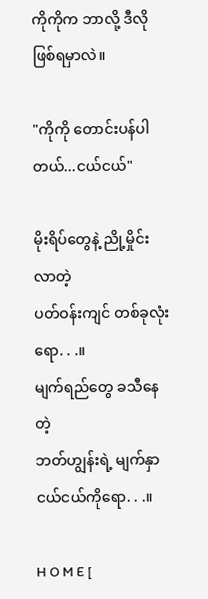ကိုကိုက ဘာလို့ ဒီလို ဖြစ်ရမှာလဲ။

"ကိုကို တောင်းပန်ပါတယ်...ငယ်ငယ်"

မိုးရိပ်တွေနဲ့ ညို့မှိုင်းလာတဲ့
ပတ်ဝန်းကျင် တစ်ခုလုံးရော. . .။
မျက်ရည်တွေ ခသီ‌နေတဲ့
ဘတ်ဟျွန်းရဲ့ မျက်နှာငယ်ငယ်ကိုရော. . .။

H O M E [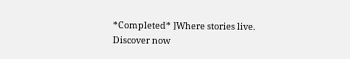*Completed* ]Where stories live. Discover now